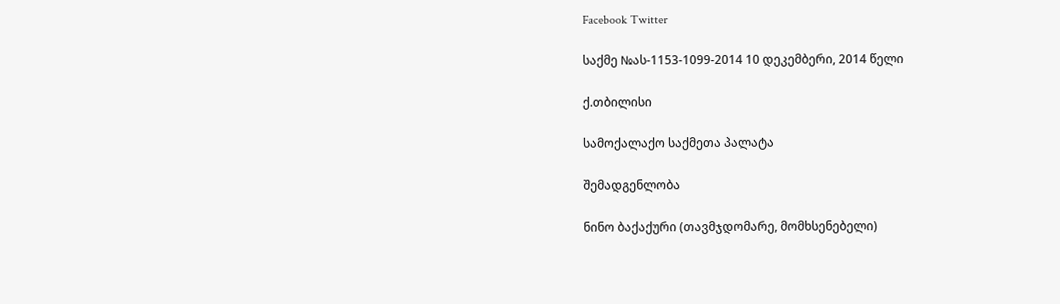Facebook Twitter

საქმე №ას-1153-1099-2014 10 დეკემბერი, 2014 წელი

ქ.თბილისი

სამოქალაქო საქმეთა პალატა

შემადგენლობა

ნინო ბაქაქური (თავმჯდომარე, მომხსენებელი)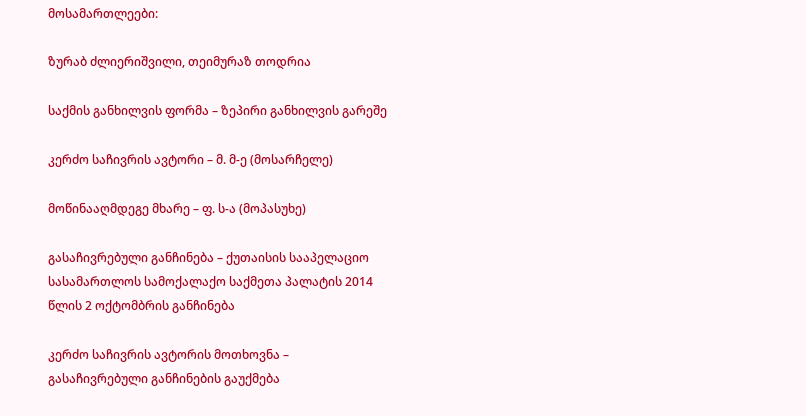მოსამართლეები:

ზურაბ ძლიერიშვილი, თეიმურაზ თოდრია

საქმის განხილვის ფორმა – ზეპირი განხილვის გარეშე

კერძო საჩივრის ავტორი – მ. მ-ე (მოსარჩელე)

მოწინააღმდეგე მხარე – ფ. ს-ა (მოპასუხე)

გასაჩივრებული განჩინება – ქუთაისის სააპელაციო სასამართლოს სამოქალაქო საქმეთა პალატის 2014 წლის 2 ოქტომბრის განჩინება

კერძო საჩივრის ავტორის მოთხოვნა – გასაჩივრებული განჩინების გაუქმება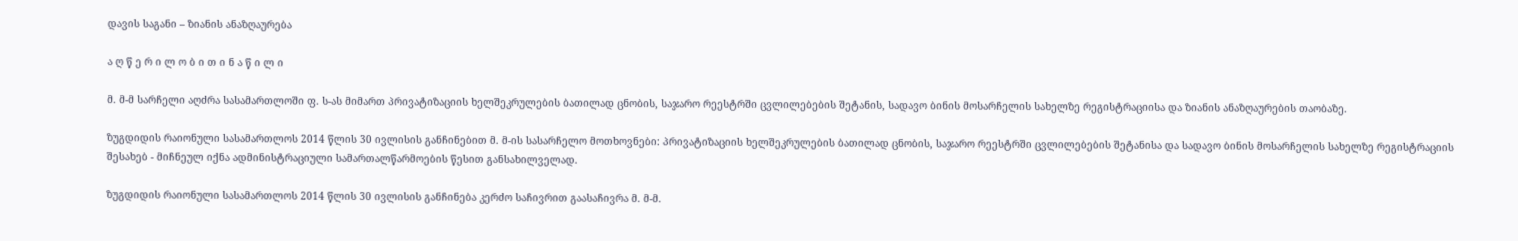დავის საგანი – ზიანის ანაზღაურება

ა ღ წ ე რ ი ლ ო ბ ი თ ი ნ ა წ ი ლ ი

მ. მ-მ სარჩელი აღძრა სასამართლოში ფ. ს-ას მიმართ პრივატიზაციის ხელშეკრულების ბათილად ცნობის, საჯარო რეესტრში ცვლილებების შეტანის, სადავო ბინის მოსარჩელის სახელზე რეგისტრაციისა და ზიანის ანაზღაურების თაობაზე.

ზუგდიდის რაიონული სასამართლოს 2014 წლის 30 ივლისის განჩინებით მ. მ-ის სასარჩელო მოთხოვნები: პრივატიზაციის ხელშეკრულების ბათილად ცნობის, საჯარო რეესტრში ცვლილებების შეტანისა და სადავო ბინის მოსარჩელის სახელზე რეგისტრაციის შესახებ - მიჩნეულ იქნა ადმინისტრაციული სამართალწარმოების წესით განსახილველად.

ზუგდიდის რაიონული სასამართლოს 2014 წლის 30 ივლისის განჩინება კერძო საჩივრით გაასაჩივრა მ. მ-მ.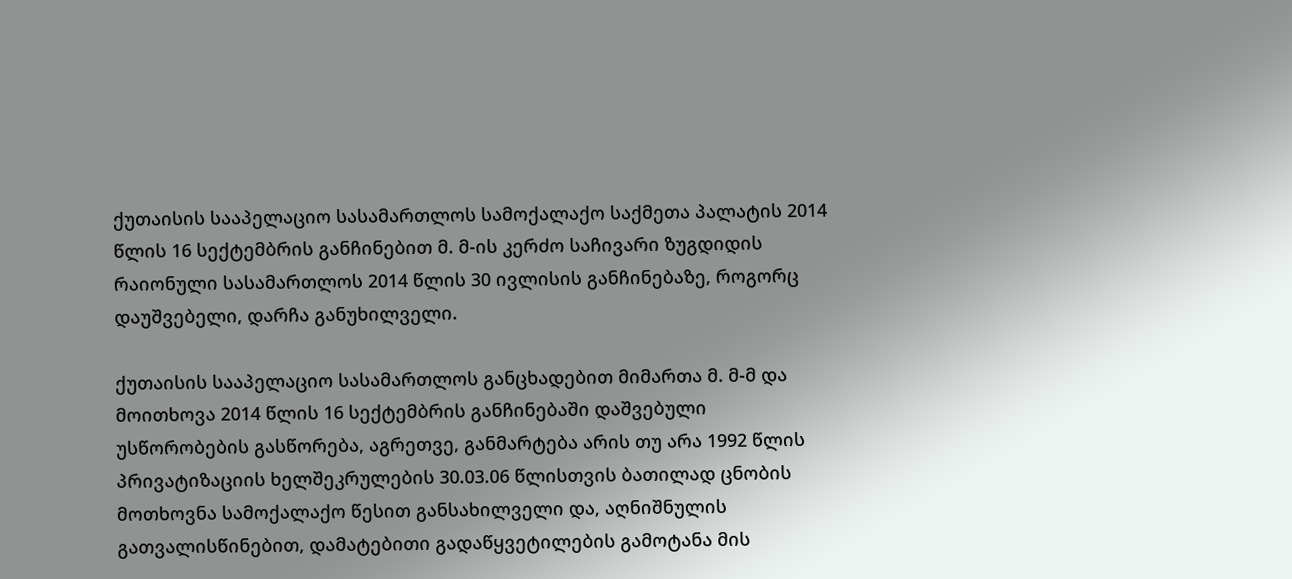ქუთაისის სააპელაციო სასამართლოს სამოქალაქო საქმეთა პალატის 2014 წლის 16 სექტემბრის განჩინებით მ. მ-ის კერძო საჩივარი ზუგდიდის რაიონული სასამართლოს 2014 წლის 30 ივლისის განჩინებაზე, როგორც დაუშვებელი, დარჩა განუხილველი.

ქუთაისის სააპელაციო სასამართლოს განცხადებით მიმართა მ. მ-მ და მოითხოვა 2014 წლის 16 სექტემბრის განჩინებაში დაშვებული უსწორობების გასწორება, აგრეთვე, განმარტება არის თუ არა 1992 წლის პრივატიზაციის ხელშეკრულების 30.03.06 წლისთვის ბათილად ცნობის მოთხოვნა სამოქალაქო წესით განსახილველი და, აღნიშნულის გათვალისწინებით, დამატებითი გადაწყვეტილების გამოტანა მის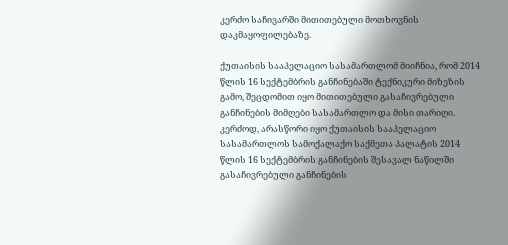კერძო საჩივარში მითითებული მოთხოვნის დაკმაყოფილებაზე.

ქუთაისის სააპელაციო სასამართლომ მიიჩნია, რომ 2014 წლის 16 სექტემბრის განჩინებაში ტექნიკური მიზეზის გამო, შეცდომით იყო მითითებული გასაჩივრებული განჩინების მიმღები სასამართლო და მისი თარიღი. კერძოდ, არასწორი იყო ქუთაისის სააპელაციო სასამართლოს სამოქალაქო საქმეთა პალატის 2014 წლის 16 სექტემბრის განჩინების შესავალ ნაწილში გასაჩივრებული განჩინების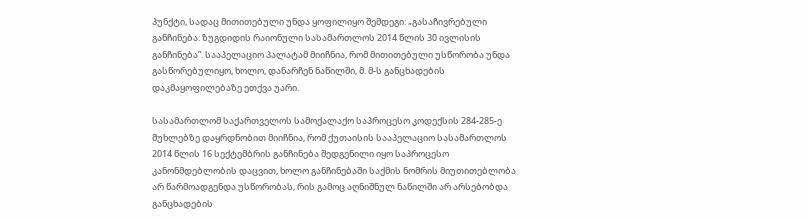პუნქტი, სადაც მითითებული უნდა ყოფილიყო შემდეგი: „გასაჩივრებული განჩინება: ზუგდიდის რაიონული სასამართლოს 2014 წლის 30 ივლისის განჩინება”. სააპელაციო პალატამ მიიჩნია, რომ მითითებული უსწორობა უნდა გასწორებულიყო, ხოლო, დანარჩენ ნაწილში, მ. მ-ს განცხადების დაკმაყოფილებაზე ეთქვა უარი.

სასამართლომ საქართველოს სამოქალაქო საპროცესო კოდექსის 284-285-ე მუხლებზე დაყრდნობით მიიჩნია, რომ ქუთაისის სააპელაციო სასამართლოს 2014 წლის 16 სექტემბრის განჩინება შედგენილი იყო საპროცესო კანონმდებლობის დაცვით, ხოლო განჩინებაში საქმის ნომრის მიუთითებლობა არ წარმოადგენდა უსწორობას, რის გამოც აღნიშნულ ნაწილში არ არსებობდა განცხადების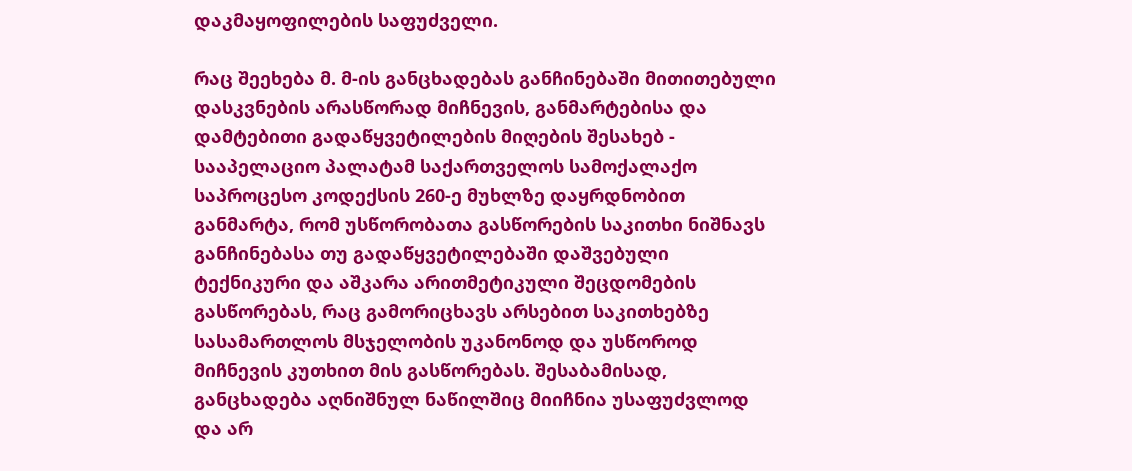დაკმაყოფილების საფუძველი.

რაც შეეხება მ. მ-ის განცხადებას განჩინებაში მითითებული დასკვნების არასწორად მიჩნევის, განმარტებისა და დამტებითი გადაწყვეტილების მიღების შესახებ - სააპელაციო პალატამ საქართველოს სამოქალაქო საპროცესო კოდექსის 260-ე მუხლზე დაყრდნობით განმარტა, რომ უსწორობათა გასწორების საკითხი ნიშნავს განჩინებასა თუ გადაწყვეტილებაში დაშვებული ტექნიკური და აშკარა არითმეტიკული შეცდომების გასწორებას, რაც გამორიცხავს არსებით საკითხებზე სასამართლოს მსჯელობის უკანონოდ და უსწოროდ მიჩნევის კუთხით მის გასწორებას. შესაბამისად, განცხადება აღნიშნულ ნაწილშიც მიიჩნია უსაფუძვლოდ და არ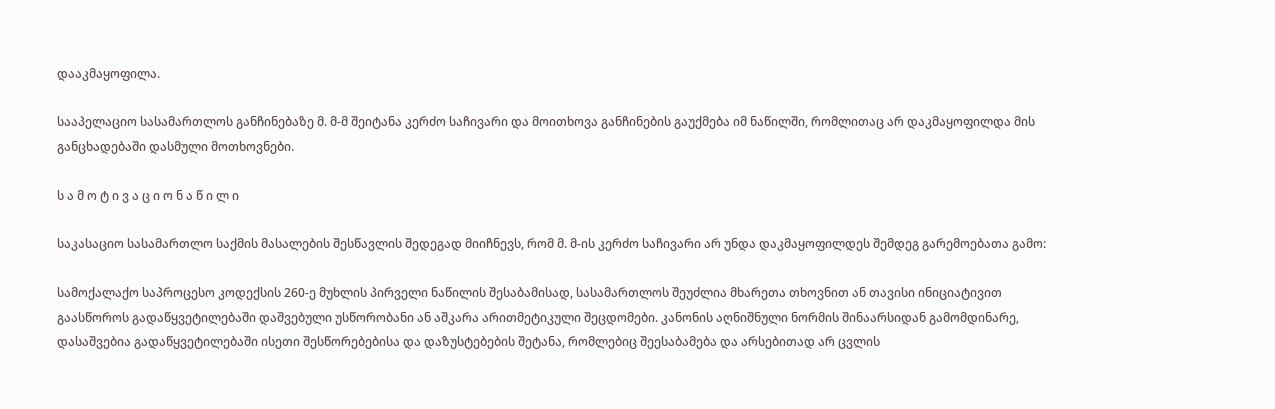დააკმაყოფილა.

სააპელაციო სასამართლოს განჩინებაზე მ. მ-მ შეიტანა კერძო საჩივარი და მოითხოვა განჩინების გაუქმება იმ ნაწილში, რომლითაც არ დაკმაყოფილდა მის განცხადებაში დასმული მოთხოვნები.

ს ა მ ო ტ ი ვ ა ც ი ო ნ ა წ ი ლ ი

საკასაციო სასამართლო საქმის მასალების შესწავლის შედეგად მიიჩნევს, რომ მ. მ-ის კერძო საჩივარი არ უნდა დაკმაყოფილდეს შემდეგ გარემოებათა გამო:

სამოქალაქო საპროცესო კოდექსის 260-ე მუხლის პირველი ნაწილის შესაბამისად, სასამართლოს შეუძლია მხარეთა თხოვნით ან თავისი ინიციატივით გაასწოროს გადაწყვეტილებაში დაშვებული უსწორობანი ან აშკარა არითმეტიკული შეცდომები. კანონის აღნიშნული ნორმის შინაარსიდან გამომდინარე, დასაშვებია გადაწყვეტილებაში ისეთი შესწორებებისა და დაზუსტებების შეტანა, რომლებიც შეესაბამება და არსებითად არ ცვლის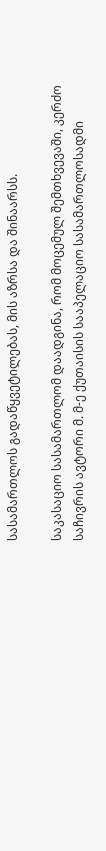სასამართლოს გადაწყვეტილებას, მის აზრსა და შინაარსს.

საკასაციო სასამართლომ დაადგინა, რომ მოცემულ შემთხვევაში, კერძო საჩივრის ავტორი მ. მ-ე ქუთაისის სააპელაციო სასამართლოსადმი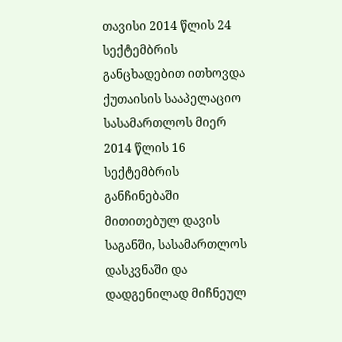თავისი 2014 წლის 24 სექტემბრის განცხადებით ითხოვდა ქუთაისის სააპელაციო სასამართლოს მიერ 2014 წლის 16 სექტემბრის განჩინებაში მითითებულ დავის საგანში, სასამართლოს დასკვნაში და დადგენილად მიჩნეულ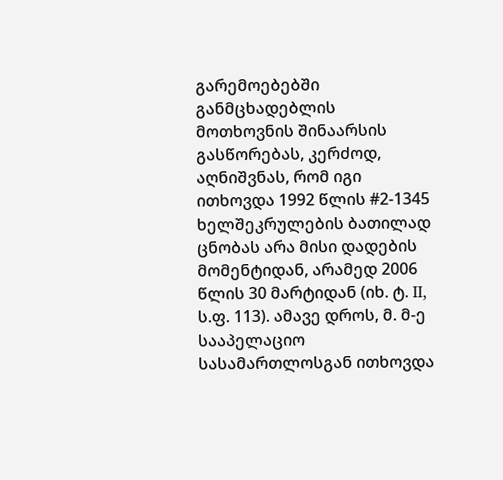გარემოებებში განმცხადებლის მოთხოვნის შინაარსის გასწორებას, კერძოდ, აღნიშვნას, რომ იგი ითხოვდა 1992 წლის #2-1345 ხელშეკრულების ბათილად ცნობას არა მისი დადების მომენტიდან, არამედ 2006 წლის 30 მარტიდან (იხ. ტ. II, ს.ფ. 113). ამავე დროს, მ. მ-ე სააპელაციო სასამართლოსგან ითხოვდა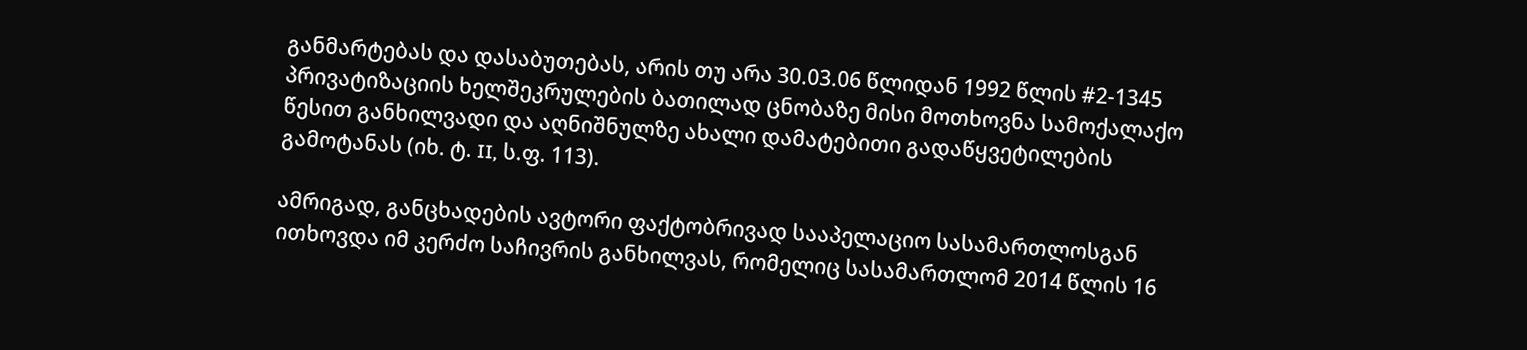განმარტებას და დასაბუთებას, არის თუ არა 30.03.06 წლიდან 1992 წლის #2-1345 პრივატიზაციის ხელშეკრულების ბათილად ცნობაზე მისი მოთხოვნა სამოქალაქო წესით განხილვადი და აღნიშნულზე ახალი დამატებითი გადაწყვეტილების გამოტანას (იხ. ტ. II, ს.ფ. 113).

ამრიგად, განცხადების ავტორი ფაქტობრივად სააპელაციო სასამართლოსგან ითხოვდა იმ კერძო საჩივრის განხილვას, რომელიც სასამართლომ 2014 წლის 16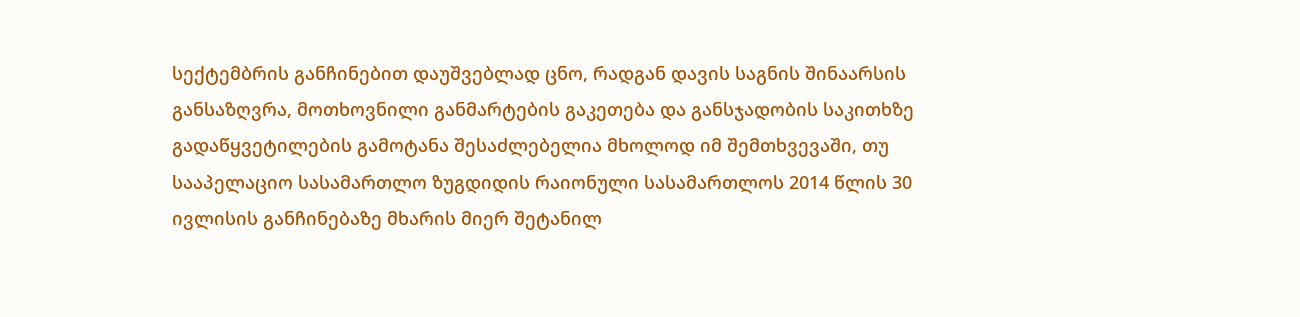სექტემბრის განჩინებით დაუშვებლად ცნო, რადგან დავის საგნის შინაარსის განსაზღვრა, მოთხოვნილი განმარტების გაკეთება და განსჯადობის საკითხზე გადაწყვეტილების გამოტანა შესაძლებელია მხოლოდ იმ შემთხვევაში, თუ სააპელაციო სასამართლო ზუგდიდის რაიონული სასამართლოს 2014 წლის 30 ივლისის განჩინებაზე მხარის მიერ შეტანილ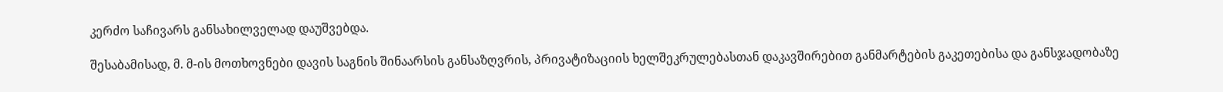კერძო საჩივარს განსახილველად დაუშვებდა.

შესაბამისად, მ. მ-ის მოთხოვნები დავის საგნის შინაარსის განსაზღვრის, პრივატიზაციის ხელშეკრულებასთან დაკავშირებით განმარტების გაკეთებისა და განსჯადობაზე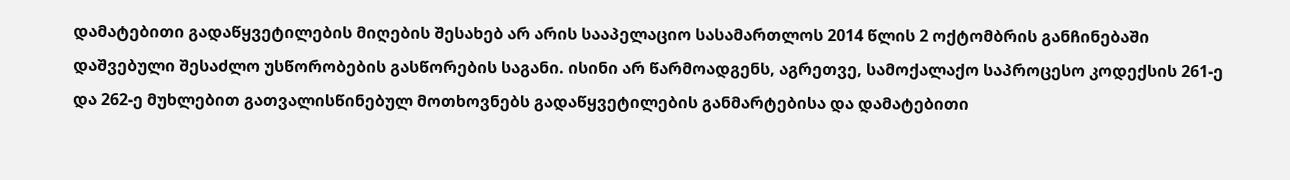დამატებითი გადაწყვეტილების მიღების შესახებ არ არის სააპელაციო სასამართლოს 2014 წლის 2 ოქტომბრის განჩინებაში დაშვებული შესაძლო უსწორობების გასწორების საგანი. ისინი არ წარმოადგენს, აგრეთვე, სამოქალაქო საპროცესო კოდექსის 261-ე და 262-ე მუხლებით გათვალისწინებულ მოთხოვნებს გადაწყვეტილების განმარტებისა და დამატებითი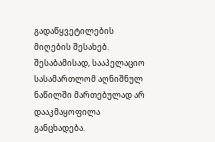გადაწყვეტილების მიღების შესახებ. შესაბამისად, სააპელაციო სასამართლომ აღნიშნულ ნაწილში მართებულად არ დააკმაყოფილა განცხადება.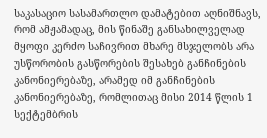საკასაციო სასამართლო დამატებით აღნიშნავს, რომ ამჟამადაც, მის წინაშე განსახილველად მყოფი კერძო საჩივრით მხარე მსჯელობს არა უსწორობის გასწორების შესახებ განჩინების კანონიერებაზე, არამედ იმ განჩინების კანონიერებაზე, რომლითაც მისი 2014 წლის 1 სექტემბრის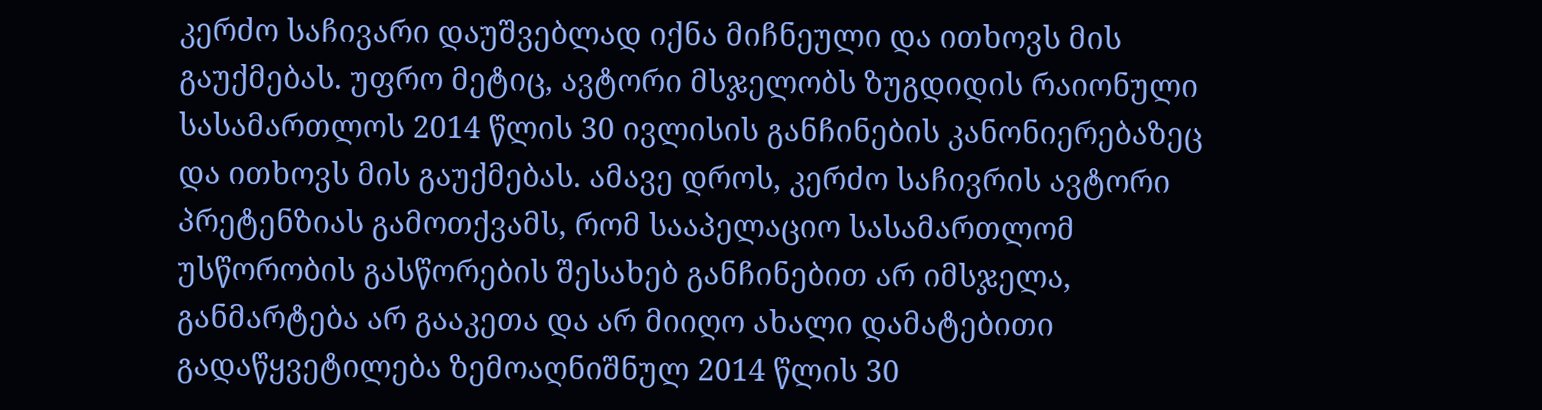კერძო საჩივარი დაუშვებლად იქნა მიჩნეული და ითხოვს მის გაუქმებას. უფრო მეტიც, ავტორი მსჯელობს ზუგდიდის რაიონული სასამართლოს 2014 წლის 30 ივლისის განჩინების კანონიერებაზეც და ითხოვს მის გაუქმებას. ამავე დროს, კერძო საჩივრის ავტორი პრეტენზიას გამოთქვამს, რომ სააპელაციო სასამართლომ უსწორობის გასწორების შესახებ განჩინებით არ იმსჯელა, განმარტება არ გააკეთა და არ მიიღო ახალი დამატებითი გადაწყვეტილება ზემოაღნიშნულ 2014 წლის 30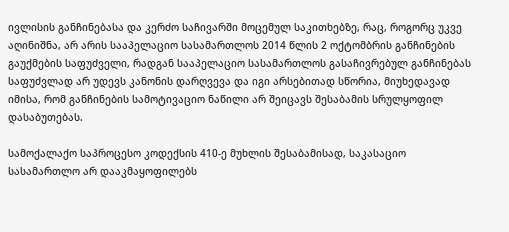ივლისის განჩინებასა და კერძო საჩივარში მოცემულ საკითხებზე, რაც, როგორც უკვე აღინიშნა, არ არის სააპელაციო სასამართლოს 2014 წლის 2 ოქტომბრის განჩინების გაუქმების საფუძველი, რადგან სააპელაციო სასამართლოს გასაჩივრებულ განჩინებას საფუძვლად არ უდევს კანონის დარღვევა და იგი არსებითად სწორია, მიუხედავად იმისა, რომ განჩინების სამოტივაციო ნაწილი არ შეიცავს შესაბამის სრულყოფილ დასაბუთებას.

სამოქალაქო საპროცესო კოდექსის 410-ე მუხლის შესაბამისად, საკასაციო სასამართლო არ დააკმაყოფილებს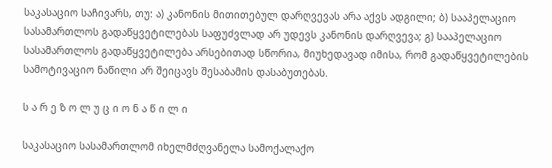საკასაციო საჩივარს, თუ: ა) კანონის მითითებულ დარღვევას არა აქვს ადგილი; ბ) სააპელაციო სასამართლოს გადაწყვეტილებას საფუძვლად არ უდევს კანონის დარღვევა; გ) სააპელაციო სასამართლოს გადაწყვეტილება არსებითად სწორია, მიუხედავად იმისა, რომ გადაწყვეტილების სამოტივაციო ნაწილი არ შეიცავს შესაბამის დასაბუთებას.

ს ა რ ე ზ ო ლ უ ც ი ო ნ ა წ ი ლ ი

საკასაციო სასამართლომ იხელმძღვანელა სამოქალაქო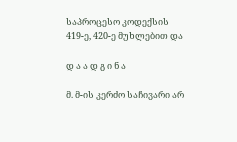საპროცესო კოდექსის 419-ე, 420-ე მუხლებით და

დ ა ა დ გ ი ნ ა

მ. მ-ის კერძო საჩივარი არ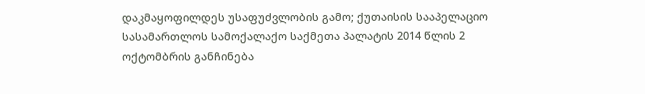დაკმაყოფილდეს უსაფუძვლობის გამო; ქუთაისის სააპელაციო სასამართლოს სამოქალაქო საქმეთა პალატის 2014 წლის 2 ოქტომბრის განჩინება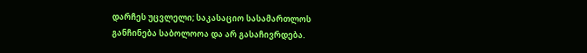დარჩეს უცვლელი; საკასაციო სასამართლოს განჩინება საბოლოოა და არ გასაჩივრდება.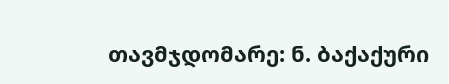თავმჯდომარე: ნ. ბაქაქური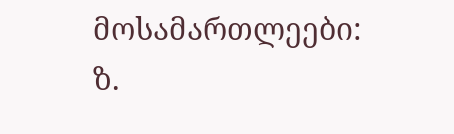მოსამართლეები: ზ.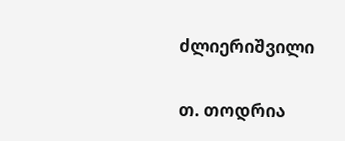ძლიერიშვილი

თ. თოდრია